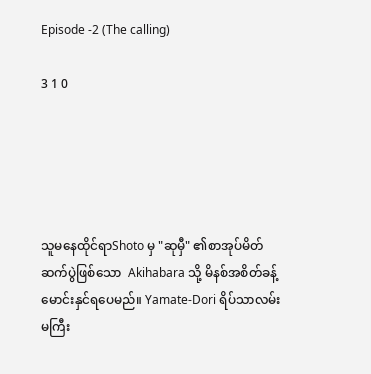Episode -2 (The calling)

3 1 0





သူမနေထိုင်ရာShoto မှ "ဆုမှီ" ၏စာအုပ်မိတ်ဆက်ပွဲဖြစ်သော  Akihabara သို့ မိနစ်အစိတ်ခန့်မောင်းနှင်ရပေမည်။ Yamate-Dori ရိပ်သာလမ်းမကြီး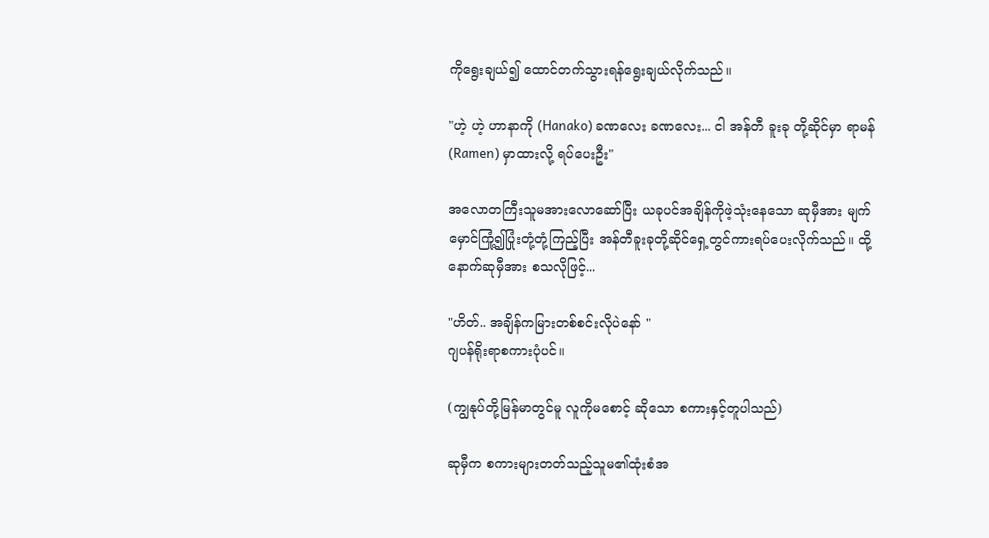ကိုရွေးချယ်၍ ထောင်တက်သွားရန်ရွေးချယ်လိုက်သည်။

"ဟဲ့ ဟဲ့ ဟာနာကို (Hanako) ခဏလေး ခဏလေး... ငါ အန်တီ ခူးခု တို့ဆိုင်မှာ ရာမန်(Ramen) မှာထားလို့ ရပ်ပေးဦး"

အလောတကြီးသူမအားလောဆော်ပြီး ယခုပင်အချိန်ကိုဖဲ့သုံးနေသော ဆုမှီအား မျက်မှောင်ကြုံ့၍ပြုံးတုံ့တုံ့ကြည့်ပြီး အန်တီခူးခုတို့ဆိုင်ရှေ့တွင်ကားရပ်ပေးလိုက်သည်။ ထို့နောက်ဆုမှီအား စသလိုဖြင့်...

"ဟိတ်.. အချိန်ကမြားတစ်စင်းလိုပဲနော် "
ဂျပန်ရိုးရာစကားပုံပင်။

(ကျွနုပ်တို့မြန်မာတွင်မူ လူကိုမစောင့် ဆိုသော စကားနှင့်တူပါသည်)

ဆုမှီက စကားများတတ်သည့်သူမ၏ထုံးစံအ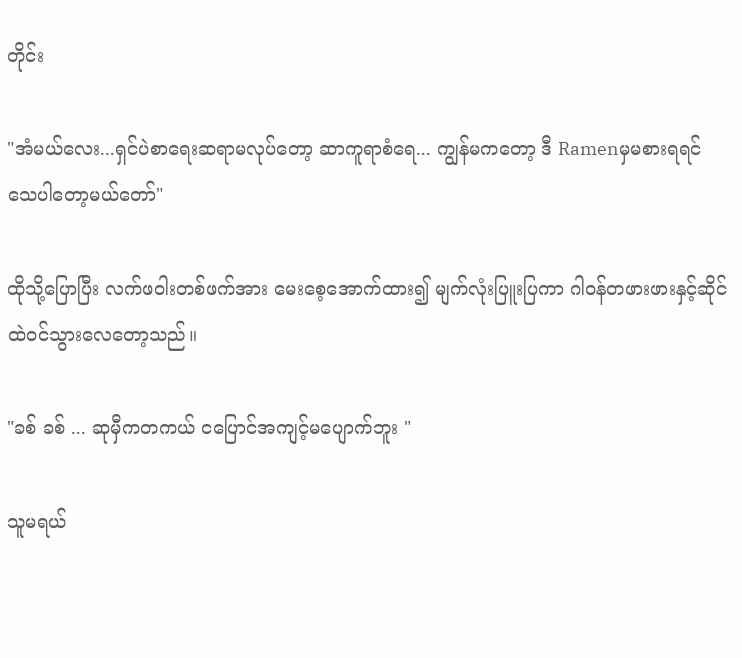တိုင်း

"အံမယ်လေး...ရှင်ပဲစာရေးဆရာမလုပ်တော့ ဆာကူရာစံရေ... ကျွန်မကတော့ ဒီ Ramenမှမစားရရင် သေပါတော့မယ်တော်"

ထိုသို့ပြောပြီး လက်ဖဝါးတစ်ဖက်အား မေးစေ့အောက်ထား၍ မျက်လုံးပြူးပြကာ ဂါဝန်တဖားဖားနှင့်ဆိုင်ထဲဝင်သွားလေတော့သည်။

"ခစ် ခစ် ... ဆုမှီကတကယ် ငပြောင်အကျင့်မပျောက်ဘူး "

သူမရယ်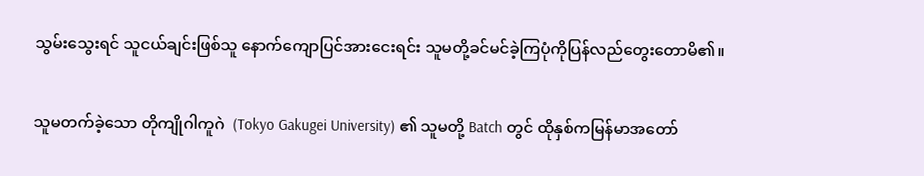သွမ်းသွေးရင် သူငယ်ချင်းဖြစ်သူ နောက်ကျောပြင်အားငေးရင်း သူမတို့ခင်မင်ခဲ့ကြပုံကိုပြန်လည်တွေးတောမိ၏။

သူမတက်ခဲ့သော တိုကျိုဂါကူဂဲ  (Tokyo Gakugei University) ၏ သူမတို့ Batch တွင် ထိုနှစ်ကမြန်မာအတော်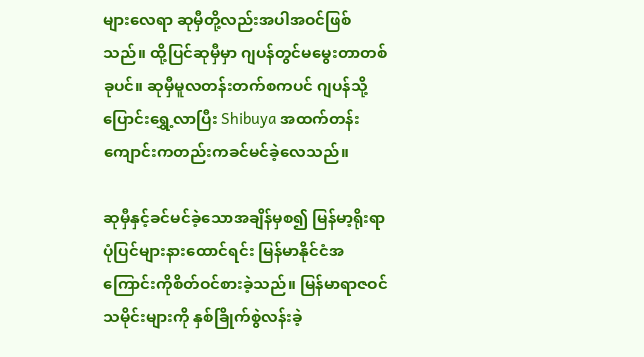များလေရာ ဆုမှီတို့လည်းအပါအဝင်ဖြစ်သည်။ ထို့ပြင်ဆုမှီမှာ ဂျပန်တွင်မမွေးတာတစ်ခုပင်။ ဆုမှီမူလတန်းတက်စကပင် ဂျပန်သို့ပြောင်းရွှေ့လာပြီး Shibuya အထက်တန်းကျောင်းကတည်းကခင်မင်ခဲ့လေသည်။

ဆုမှီနှင့်ခင်မင်ခဲ့သောအချိန်မှစ၍ မြန်မာ့ရိုးရာပုံပြင်များနားထောင်ရင်း မြန်မာနိုင်ငံအကြောင်းကိုစိတ်ဝင်စားခဲ့သည်။ မြန်မာရာဇဝင်သမိုင်းများကို နှစ်ခြိုက်စွဲလန်းခဲ့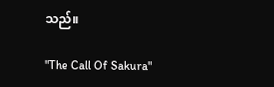သည်။

"The Call Of Sakura"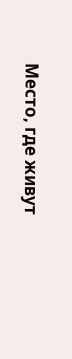Место, где живут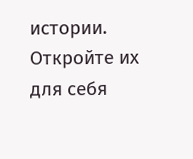истории. Откройте их для себя